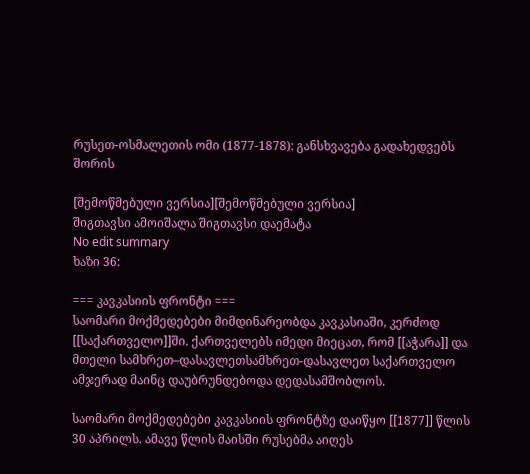რუსეთ-ოსმალეთის ომი (1877-1878): განსხვავება გადახედვებს შორის

[შემოწმებული ვერსია][შემოწმებული ვერსია]
შიგთავსი ამოიშალა შიგთავსი დაემატა
No edit summary
ხაზი 36:

=== კავკასიის ფრონტი ===
საომარი მოქმედებები მიმდინარეობდა კავკასიაში, კერძოდ [[საქართველო]]ში. ქართველებს იმედი მიეცათ, რომ [[აჭარა]] და მთელი სამხრეთ–დასავლეთსამხრეთ-დასავლეთ საქართველო ამჯერად მაინც დაუბრუნდებოდა დედასამშობლოს.

საომარი მოქმედებები კავკასიის ფრონტზე დაიწყო [[1877]] წლის 30 აპრილს. ამავე წლის მაისში რუსებმა აიღეს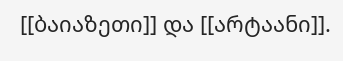[[ბაიაზეთი]] და [[არტაანი]].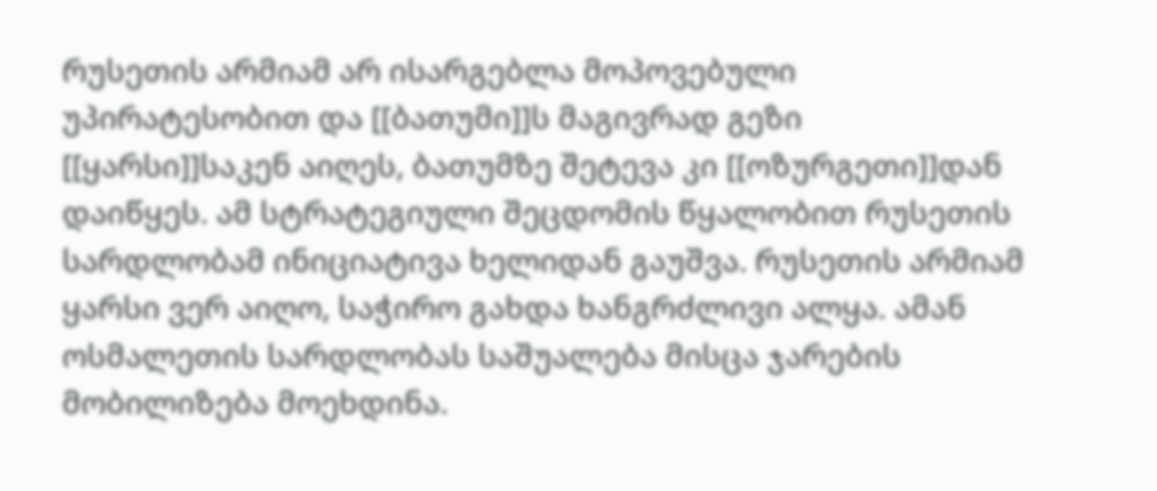რუსეთის არმიამ არ ისარგებლა მოპოვებული უპირატესობით და [[ბათუმი]]ს მაგივრად გეზი [[ყარსი]]საკენ აიღეს, ბათუმზე შეტევა კი [[ოზურგეთი]]დან დაიწყეს. ამ სტრატეგიული შეცდომის წყალობით რუსეთის სარდლობამ ინიციატივა ხელიდან გაუშვა. რუსეთის არმიამ ყარსი ვერ აიღო, საჭირო გახდა ხანგრძლივი ალყა. ამან ოსმალეთის სარდლობას საშუალება მისცა ჯარების მობილიზება მოეხდინა.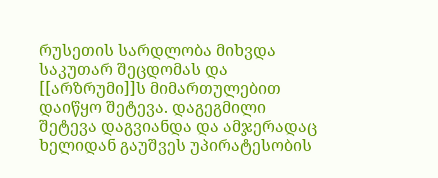რუსეთის სარდლობა მიხვდა საკუთარ შეცდომას და [[არზრუმი]]ს მიმართულებით დაიწყო შეტევა. დაგეგმილი შეტევა დაგვიანდა და ამჯერადაც ხელიდან გაუშვეს უპირატესობის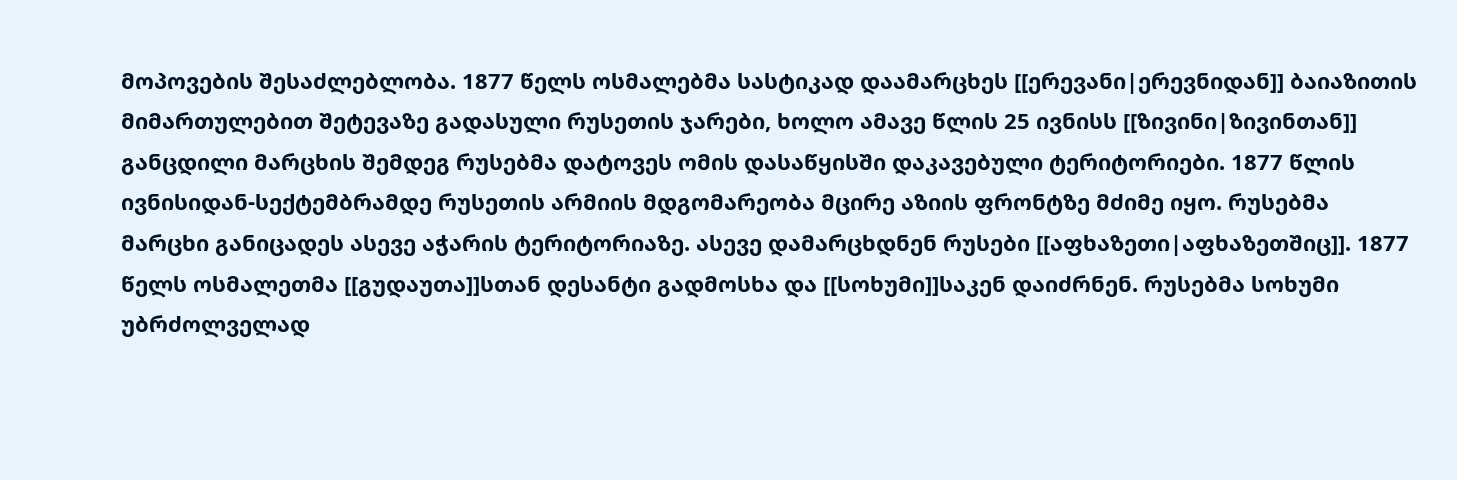მოპოვების შესაძლებლობა. 1877 წელს ოსმალებმა სასტიკად დაამარცხეს [[ერევანი|ერევნიდან]] ბაიაზითის მიმართულებით შეტევაზე გადასული რუსეთის ჯარები, ხოლო ამავე წლის 25 ივნისს [[ზივინი|ზივინთან]] განცდილი მარცხის შემდეგ რუსებმა დატოვეს ომის დასაწყისში დაკავებული ტერიტორიები. 1877 წლის ივნისიდან-სექტემბრამდე რუსეთის არმიის მდგომარეობა მცირე აზიის ფრონტზე მძიმე იყო. რუსებმა მარცხი განიცადეს ასევე აჭარის ტერიტორიაზე. ასევე დამარცხდნენ რუსები [[აფხაზეთი|აფხაზეთშიც]]. 1877 წელს ოსმალეთმა [[გუდაუთა]]სთან დესანტი გადმოსხა და [[სოხუმი]]საკენ დაიძრნენ. რუსებმა სოხუმი უბრძოლველად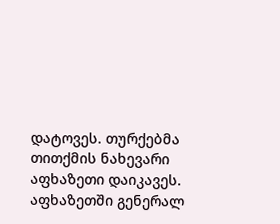დატოვეს. თურქებმა თითქმის ნახევარი აფხაზეთი დაიკავეს. აფხაზეთში გენერალ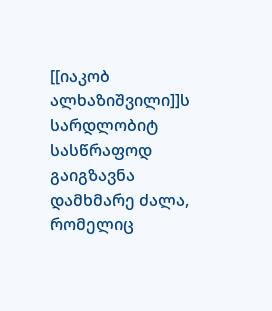[[იაკობ ალხაზიშვილი]]ს სარდლობიტ სასწრაფოდ გაიგზავნა დამხმარე ძალა, რომელიც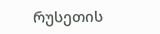რუსეთის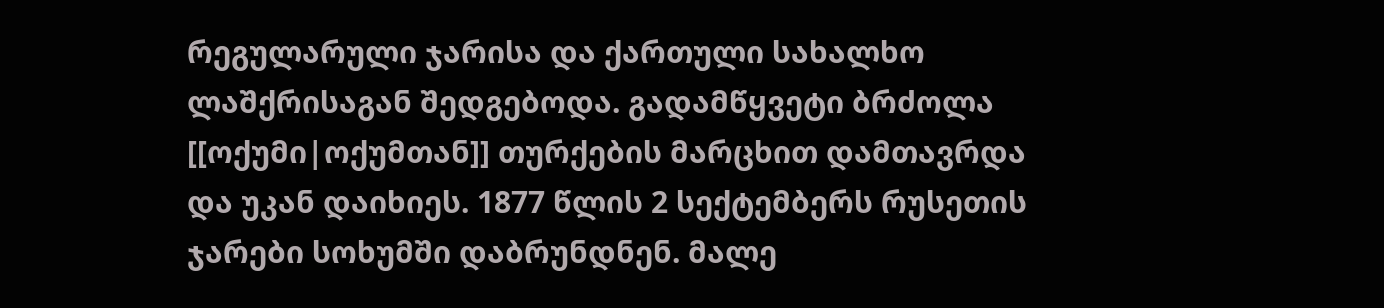რეგულარული ჯარისა და ქართული სახალხო ლაშქრისაგან შედგებოდა. გადამწყვეტი ბრძოლა [[ოქუმი|ოქუმთან]] თურქების მარცხით დამთავრდა და უკან დაიხიეს. 1877 წლის 2 სექტემბერს რუსეთის ჯარები სოხუმში დაბრუნდნენ. მალე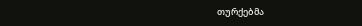თურქებმა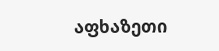აფხაზეთი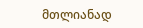მთლიანად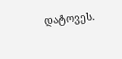დატოვეს.